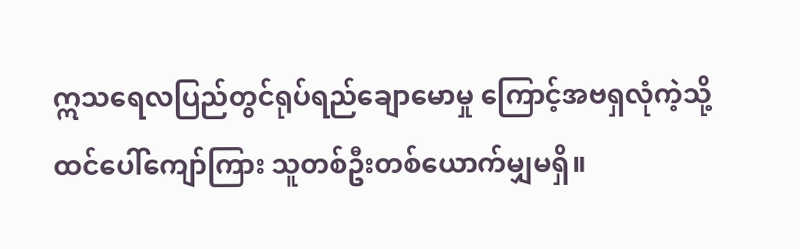ဣသရေလပြည်တွင်ရုပ်ရည်ချောမောမှု ကြောင့်အဗရှလုံကဲ့သို့ ထင်ပေါ်ကျော်ကြား သူတစ်ဦးတစ်ယောက်မျှမရှိ။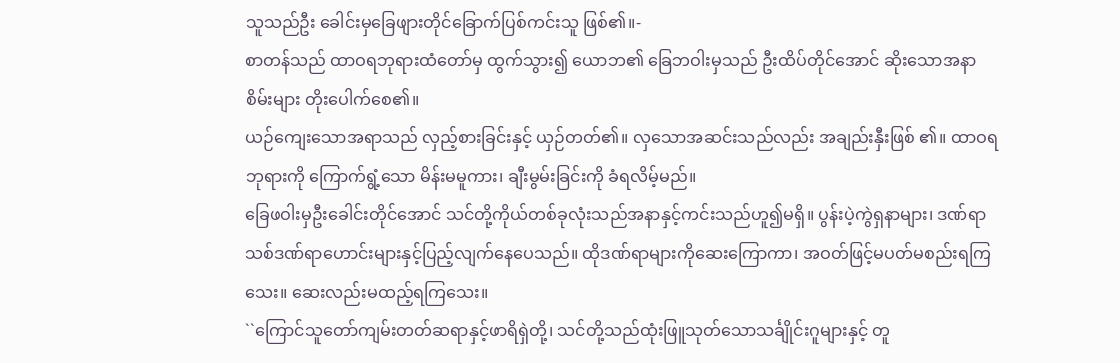သူသည်ဦး ခေါင်းမှခြေဖျားတိုင်ခြောက်ပြစ်ကင်းသူ ဖြစ်၏။-
စာတန်သည် ထာဝရဘုရားထံတော်မှ ထွက်သွား၍ ယောဘ၏ ခြေဘဝါးမှသည် ဦးထိပ်တိုင်အောင် ဆိုးသောအနာစိမ်းများ တိုးပေါက်စေ၏။
ယဉ်ကျေးသောအရာသည် လှည့်စားခြင်းနှင့် ယှဉ်တတ်၏။ လှသောအဆင်းသည်လည်း အချည်းနှီးဖြစ် ၏။ ထာဝရဘုရားကို ကြောက်ရွံ့သော မိန်းမမူကား၊ ချီးမွမ်းခြင်းကို ခံရလိမ့်မည်။
ခြေဖဝါးမှဦးခေါင်းတိုင်အောင် သင်တို့ကိုယ်တစ်ခုလုံးသည်အနာနှင့်ကင်းသည်ဟူ၍မရှိ။ ပွန်းပဲ့ကွဲရှနာများ၊ ဒဏ်ရာသစ်ဒဏ်ရာဟောင်းများနှင့်ပြည့်လျက်နေပေသည်။ ထိုဒဏ်ရာများကိုဆေးကြောကာ၊ အဝတ်ဖြင့်မပတ်မစည်းရကြသေး။ ဆေးလည်းမထည့်ရကြသေး။
``ကြောင်သူတော်ကျမ်းတတ်ဆရာနှင့်ဖာရိရှဲတို့၊ သင်တို့သည်ထုံးဖြူသုတ်သောသင်္ချိုင်းဂူများနှင့် တူ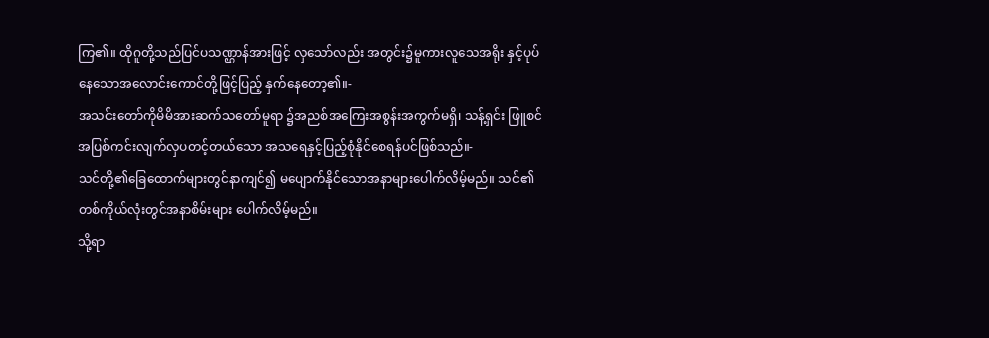ကြ၏။ ထိုဂူတို့သည်ပြင်ပသဏ္ဌာန်အားဖြင့် လှသော်လည်း အတွင်း၌မူကားလူသေအရိုး နှင့်ပုပ်နေသောအလောင်းကောင်တို့ဖြင့်ပြည့် နှက်နေတော့၏။-
အသင်းတော်ကိုမိမိအားဆက်သတော်မူရာ ၌အညစ်အကြေးအစွန်းအကွက်မရှိ၊ သန့်ရှင်း ဖြူစင်အပြစ်ကင်းလျက်လှပတင့်တယ်သော အသရေနှင့်ပြည့်စုံနိုင်စေရန်ပင်ဖြစ်သည်။-
သင်တို့၏ခြေထောက်များတွင်နာကျင်၍ မပျောက်နိုင်သောအနာများပေါက်လိမ့်မည်။ သင်၏တစ်ကိုယ်လုံးတွင်အနာစိမ်းများ ပေါက်လိမ့်မည်။
သို့ရာ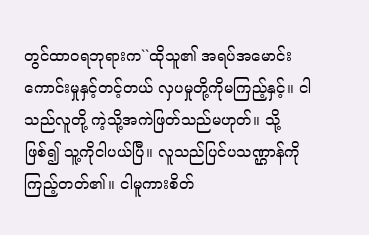တွင်ထာဝရဘုရားက``ထိုသူ၏ အရပ်အမောင်းကောင်းမှုနှင့်တင့်တယ် လှပမှုတို့ကိုမကြည့်နှင့်။ ငါသည်လူတို့ ကဲ့သို့အကဲဖြတ်သည်မဟုတ်။ သို့ဖြစ်၍ သူ့ကိုငါပယ်ပြီ။ လူသည်ပြင်ပသဏ္ဌာန်ကို ကြည့်တတ်၏။ ငါမူကားစိတ်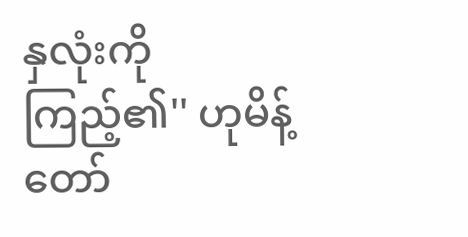နှလုံးကို ကြည့်၏'' ဟုမိန့်တော်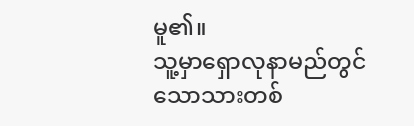မူ၏။
သူ့မှာရှောလုနာမည်တွင်သောသားတစ်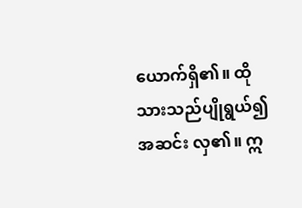ယောက်ရှိ၏။ ထိုသားသည်ပျိုရွယ်၍အဆင်း လှ၏။ ဣ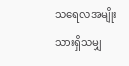သရေလအမျိုးသားရှိသမျှ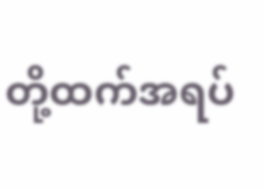တို့ထက်အရပ်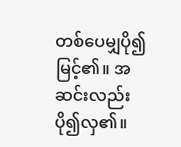တစ်ပေမျှပို၍မြင့်၏။ အဆင်းလည်းပို၍လှ၏။